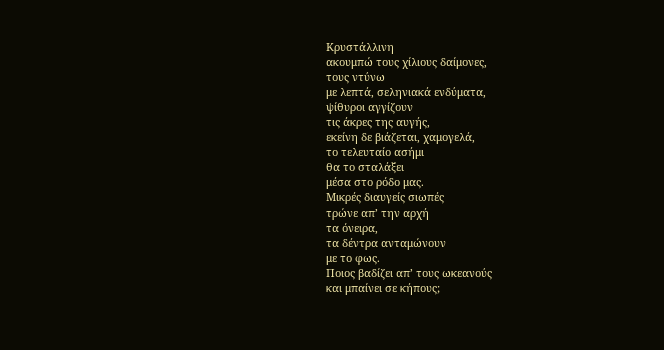Κρυστάλλινη
ακουμπώ τους χίλιους δαίμονες,
τους ντύνω
με λεπτά, σεληνιακά ενδύματα,
ψίθυροι αγγίζουν
τις άκρες της αυγής,
εκείνη δε βιάζεται, χαμογελά,
το τελευταίο ασήμι
θα το σταλάξει
μέσα στο ρόδο μας.
Μικρές διαυγείς σιωπές
τρώνε απ’ την αρχή
τα όνειρα,
τα δέντρα ανταμώνουν
με το φως.
Ποιος βαδίζει απ’ τους ωκεανούς
και μπαίνει σε κήπους;